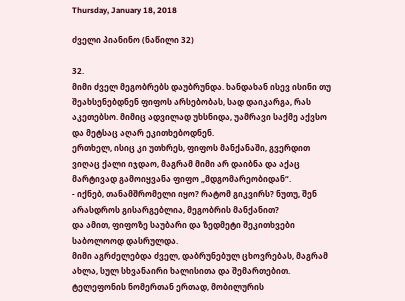Thursday, January 18, 2018

ძველი პიანინო (ნაწილი 32)

32.
მიმი ძველ მეგობრებს დაუბრუნდა. ხანდახან ისევ ისინი თუ შეახსენებდნენ ფიფოს არსებობას, სად დაიკარგა, რას აკეთებსო. მიმიც ადვილად უხსნიდა, უამრავი საქმე აქვსო და მეტსაც აღარ ეკითხებოდნენ.
ერთხელ, ისიც კი უთხრეს, ფიფოს მანქანაში, გვერდით ვიღაც ქალი იჯდაო, მაგრამ მიმი არ დაიბნა და აქაც მარტივად გამოიყვანა ფიფო „მდგომარეობიდან“.
- იქნებ, თანამშრომელი იყო? რატომ გიკვირს? ნუთუ, შენ არასდროს გისარგებლია, მეგობრის მანქანით?
და ამით, ფიფოზე საუბარი და ზედმეტი შეკითხვები საბოლოოდ დასრულდა.
მიმი აგრძელებდა ძველ, დაბრუნებულ ცხოვრებას, მაგრამ ახლა, სულ სხვანაირი ხალისითა და შემართებით. ტელეფონის ნომერთან ერთად, მობილურის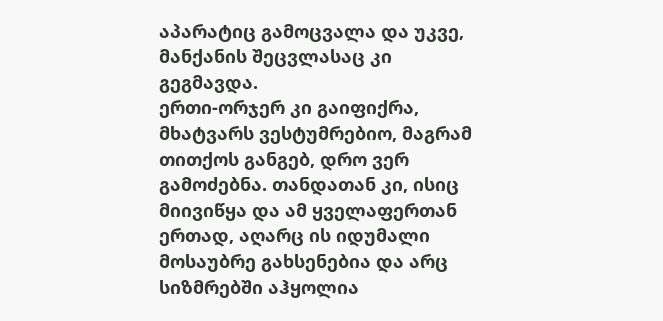აპარატიც გამოცვალა და უკვე, მანქანის შეცვლასაც კი გეგმავდა.
ერთი-ორჯერ კი გაიფიქრა, მხატვარს ვესტუმრებიო, მაგრამ თითქოს განგებ, დრო ვერ გამოძებნა. თანდათან კი, ისიც მიივიწყა და ამ ყველაფერთან ერთად, აღარც ის იდუმალი მოსაუბრე გახსენებია და არც სიზმრებში აჰყოლია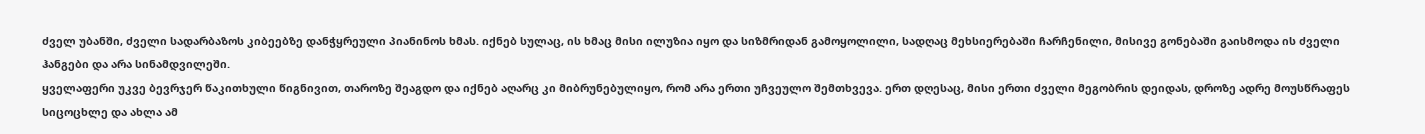ძველ უბანში, ძველი სადარბაზოს კიბეებზე დანჭყრეული პიანინოს ხმას. იქნებ სულაც, ის ხმაც მისი ილუზია იყო და სიზმრიდან გამოყოლილი, სადღაც მეხსიერებაში ჩარჩენილი, მისივე გონებაში გაისმოდა ის ძველი ჰანგები და არა სინამდვილეში.
ყველაფერი უკვე ბევრჯერ წაკითხული წიგნივით, თაროზე შეაგდო და იქნებ აღარც კი მიბრუნებულიყო, რომ არა ერთი უჩვეულო შემთხვევა. ერთ დღესაც, მისი ერთი ძველი მეგობრის დეიდას, დროზე ადრე მოუსწრაფეს სიცოცხლე და ახლა ამ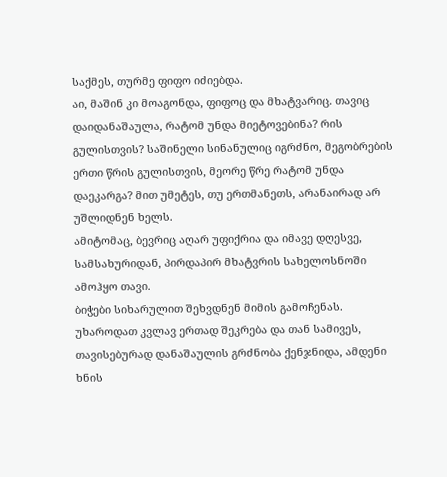საქმეს, თურმე ფიფო იძიებდა.
აი, მაშინ კი მოაგონდა, ფიფოც და მხატვარიც. თავიც დაიდანაშაულა, რატომ უნდა მიეტოვებინა? რის გულისთვის? საშინელი სინანულიც იგრძნო, მეგობრების ერთი წრის გულისთვის, მეორე წრე რატომ უნდა დაეკარგა? მით უმეტეს, თუ ერთმანეთს, არანაირად არ უშლიდნენ ხელს.
ამიტომაც, ბევრიც აღარ უფიქრია და იმავე დღესვე, სამსახურიდან, პირდაპირ მხატვრის სახელოსნოში ამოჰყო თავი.
ბიჭები სიხარულით შეხვდნენ მიმის გამოჩენას. უხაროდათ კვლავ ერთად შეკრება და თან სამივეს, თავისებურად დანაშაულის გრძნობა ქენჯნიდა, ამდენი ხნის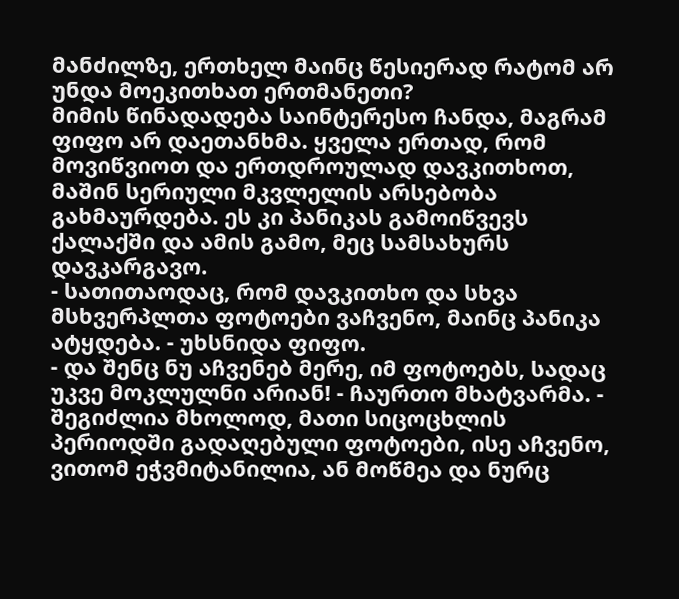მანძილზე, ერთხელ მაინც წესიერად რატომ არ უნდა მოეკითხათ ერთმანეთი?
მიმის წინადადება საინტერესო ჩანდა, მაგრამ ფიფო არ დაეთანხმა. ყველა ერთად, რომ მოვიწვიოთ და ერთდროულად დავკითხოთ, მაშინ სერიული მკვლელის არსებობა გახმაურდება. ეს კი პანიკას გამოიწვევს ქალაქში და ამის გამო, მეც სამსახურს დავკარგავო.
- სათითაოდაც, რომ დავკითხო და სხვა მსხვერპლთა ფოტოები ვაჩვენო, მაინც პანიკა ატყდება. - უხსნიდა ფიფო.
- და შენც ნუ აჩვენებ მერე, იმ ფოტოებს, სადაც უკვე მოკლულნი არიან! - ჩაურთო მხატვარმა. - შეგიძლია მხოლოდ, მათი სიცოცხლის პერიოდში გადაღებული ფოტოები, ისე აჩვენო, ვითომ ეჭვმიტანილია, ან მოწმეა და ნურც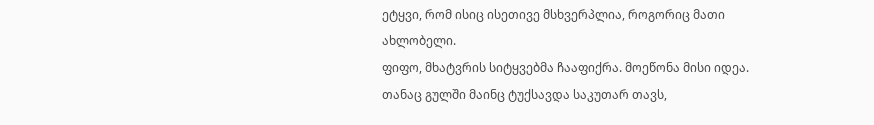ეტყვი, რომ ისიც ისეთივე მსხვერპლია, როგორიც მათი ახლობელი.
ფიფო, მხატვრის სიტყვებმა ჩააფიქრა. მოეწონა მისი იდეა. თანაც გულში მაინც ტუქსავდა საკუთარ თავს,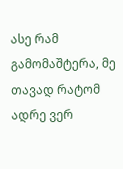ასე რამ გამომაშტერა, მე თავად რატომ ადრე ვერ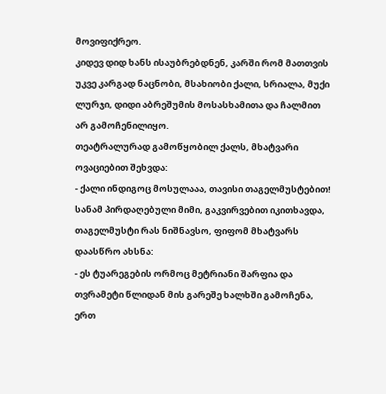მოვიფიქრეო.
კიდევ დიდ ხანს ისაუბრებდნენ, კარში რომ მათთვის უკვე კარგად ნაცნობი, მსახიობი ქალი, სრიალა, მუქი ლურჯი, დიდი აბრეშუმის მოსასხამითა და ჩალმით არ გამოჩენილიყო.
თეატრალურად გამოწყობილ ქალს, მხატვარი ოვაციებით შეხვდა:
- ქალი ინდიგოც მოსულააა, თავისი თაგელმუსტებით!
სანამ პირდაღებული მიმი, გაკვირვებით იკითხავდა, თაგელმუსტი რას ნიშნავსო, ფიფომ მხატვარს დაასწრო ახსნა:
- ეს ტუარეგების ორმოც მეტრიანი შარფია და თვრამეტი წლიდან მის გარეშე ხალხში გამოჩენა, ერთ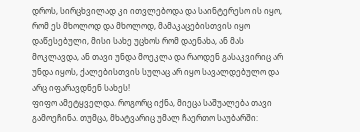დროს, სირცხვილად კი ითვლებოდა და საინტერესო ის იყო, რომ ეს მხოლოდ და მხოლოდ, მამაკაცებისთვის იყო დაწესებული, მისი სახე უცხოს რომ დაენახა, ან მას მოკლავდა, ან თავი უნდა მოეკლა და რაოდენ გასაკვირიც არ უნდა იყოს, ქალებისთვის სულაც არ იყო სავალდებულო და არც იფარავდნენ სახეს!
ფიფო ამეტყველდა. როგორც იქნა, მიეცა საშუალება თავი გამოეჩინა. თუმცა, მხატვარიც უმალ ჩაერთო საუბარში: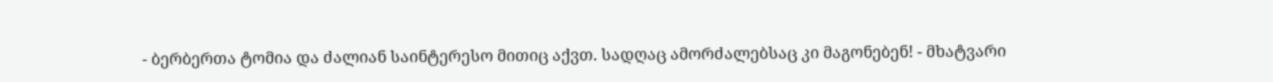- ბერბერთა ტომია და ძალიან საინტერესო მითიც აქვთ. სადღაც ამორძალებსაც კი მაგონებენ! - მხატვარი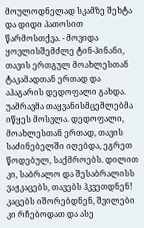მოულოდნელად სკამზე შეხტა და დიდი პათოსით წარმოსთქვა. - მოვიდა ყოვლისშემძლე ტინ-ჰინანი, თავის ერთგულ მოახლესთან ტაკამადთან ერთად და აჰაგარის დედოფალი გახდა. უამრავმა თაყვანისმცემლებმა იწყეს მოსვლა. დედოფალი, მოახლესთან ერთად, თავის საძინებელში იღებდა, ეგრეთ წოდებულ, საქმროებს. დილით კი, საბრალო და შესაბრალისს ვაჟკაცებს, თავებს ჰკვეთდნენ! კაცებს იშორებდნენ, შვილები კი რჩებოდათ და ასე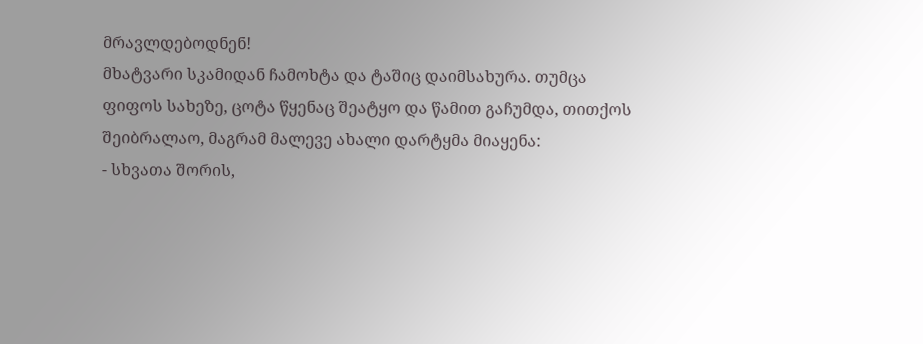მრავლდებოდნენ!
მხატვარი სკამიდან ჩამოხტა და ტაშიც დაიმსახურა. თუმცა ფიფოს სახეზე, ცოტა წყენაც შეატყო და წამით გაჩუმდა, თითქოს შეიბრალაო, მაგრამ მალევე ახალი დარტყმა მიაყენა:
- სხვათა შორის,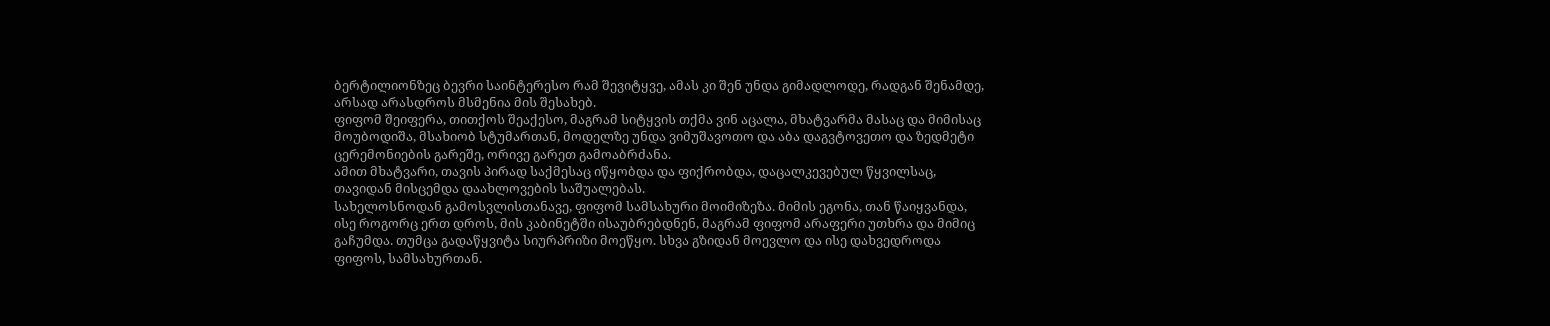ბერტილიონზეც ბევრი საინტერესო რამ შევიტყვე, ამას კი შენ უნდა გიმადლოდე, რადგან შენამდე, არსად არასდროს მსმენია მის შესახებ.
ფიფომ შეიფერა, თითქოს შეაქესო, მაგრამ სიტყვის თქმა ვინ აცალა, მხატვარმა მასაც და მიმისაც მოუბოდიშა, მსახიობ სტუმართან, მოდელზე უნდა ვიმუშავოთო და აბა დაგვტოვეთო და ზედმეტი ცერემონიების გარეშე, ორივე გარეთ გამოაბრძანა.
ამით მხატვარი, თავის პირად საქმესაც იწყობდა და ფიქრობდა, დაცალკევებულ წყვილსაც, თავიდან მისცემდა დაახლოვების საშუალებას.
სახელოსნოდან გამოსვლისთანავე, ფიფომ სამსახური მოიმიზეზა. მიმის ეგონა, თან წაიყვანდა, ისე როგორც ერთ დროს, მის კაბინეტში ისაუბრებდნენ, მაგრამ ფიფომ არაფერი უთხრა და მიმიც გაჩუმდა. თუმცა გადაწყვიტა სიურპრიზი მოეწყო. სხვა გზიდან მოევლო და ისე დახვედროდა ფიფოს, სამსახურთან.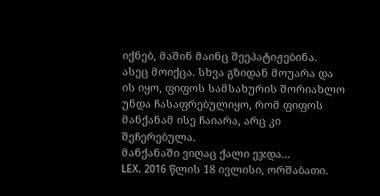იქნებ, მაშინ მაინც შეეპატიჟებინა.
ასეც მოიქცა. სხვა გზიდან მოუარა და ის იყო, ფიფოს სამსახურის შორიახლო უნდა ჩასაფრებულიყო, რომ ფიფოს მანქანამ ისე ჩაიარა, არც კი შეჩერებულა.
მანქანაში ვიღაც ქალი ეჯდა...
LEX. 2016 წლის 18 ივლისი, ორშაბათი.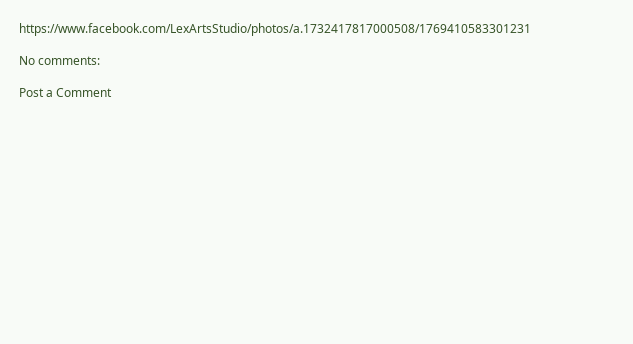https://www.facebook.com/LexArtsStudio/photos/a.1732417817000508/1769410583301231

No comments:

Post a Comment